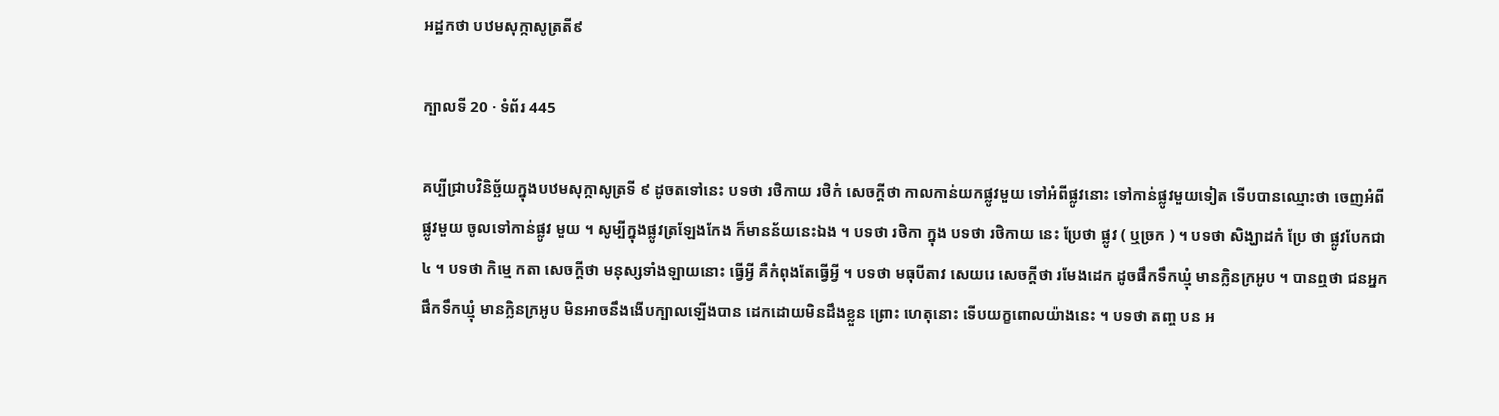អដ្ឋកថា បឋមសុក្កាសូត្រតី៩

ក្បាលទី 20 · ទំព័រ 445

គប្បីជ្រាបវិនិច្ឆ័យក្នុងបឋមសុក្កាសូត្រទី ៩ ដូចតទៅនេះ បទថា រថិកាយ រថិកំ សេចក្តីថា កាលកាន់យកផ្លូវមួយ ទៅអំពីផ្លូវនោះ ទៅកាន់ផ្លូវមួយទៀត ទើបបានឈ្មោះថា ចេញអំពីផ្លូវមួយ ចូលទៅកាន់ផ្លូវ មួយ ។ សូម្បីក្នុងផ្លូវត្រឡែងកែង ក៏មានន័យនេះឯង ។ បទថា រថិកា ក្នុង បទថា រថិកាយ នេះ ប្រែថា ផ្លូវ ( ឬច្រក ) ។ បទថា សិង្ឃាដកំ ប្រែ ថា ផ្លូវបែកជា ៤ ។ បទថា កិម្មេ កតា សេចក្តីថា មនុស្សទាំងឡាយនោះ ធ្វើអ្វី គឺកំពុងតែធ្វើអ្វី ។ បទថា មធុបីតាវ សេយរេ សេចក្តីថា រមែងដេក ដូចផឹកទឹកឃ្មុំ មានក្លិនក្រអូប ។ បានឮថា ជនអ្នកផឹកទឹកឃ្មុំ មានក្លិនក្រអូប មិនអាចនឹងងើបក្បាលឡើងបាន ដេកដោយមិនដឹងខ្លួន ព្រោះ ហេតុនោះ ទើបយក្ខពោលយ៉ាងនេះ ។ បទថា តញ្ច បន អ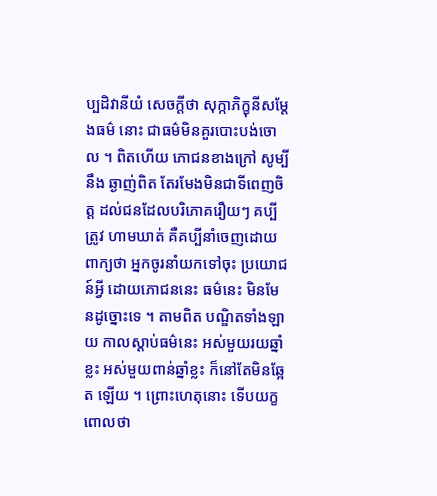ប្បដិវានីយំ សេចក្តីថា សុក្កាភិក្ខុនីសម្តែងធម៌ នោះ ជាធម៌មិនគួរបោះបង់ចោល ។ ពិតហើយ ភោជនខាងក្រៅ សូម្បីនឹង ឆ្ងាញ់ពិត តែរមែងមិនជាទីពេញចិត្ត ដល់ជនដែលបរិភោគរឿយៗ គប្បីត្រូវ ហាមឃាត់ គឺគប្បីនាំចេញដោយពាក្យថា អ្នកចូរនាំយកទៅចុះ ប្រយោជន៍អ្វី ដោយភោជននេះ ធម៌នេះ មិនមែនដូច្នោះទេ ។ តាមពិត បណ្ឌិតទាំងឡាយ កាលស្តាប់ធម៌នេះ អស់មួយរយឆ្នាំខ្លះ អស់មួយពាន់ឆ្នាំខ្លះ ក៏នៅតែមិនឆ្អែត ឡើយ ។ ព្រោះហេតុនោះ ទើបយក្ខពោលថា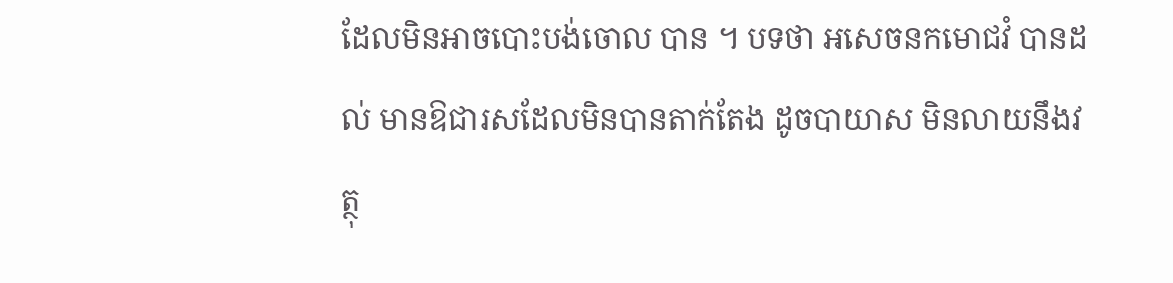ដែលមិនអាចបោះបង់ចោល បាន ។ បទថា អសេចនកមោជវំ បានដល់ មានឱជារសដែលមិនបានតាក់តែង ដូចបាយាស មិនលាយនឹងវត្ថុ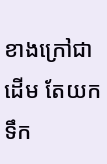ខាងក្រៅជាដើម តែយកទឹក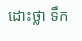ដោះថ្លា ទឹក